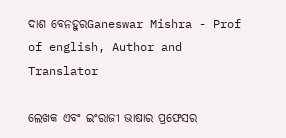ଦାଶ ବେନହୁରGaneswar Mishra - Prof of english, Author and Translator

ଲେଖକ ଏବଂ ଇଂରାଜୀ ଭାଷାର ପ୍ରଫେସର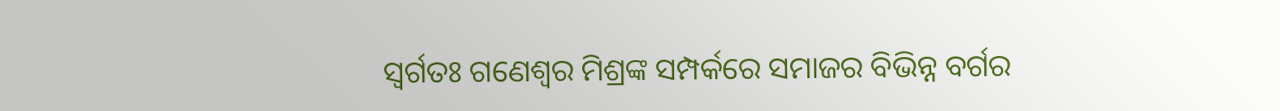ସ୍ୱର୍ଗତଃ ଗଣେଶ୍ୱର ମିଶ୍ରଙ୍କ ସମ୍ପର୍କରେ ସମାଜର ବିଭିନ୍ନ ବର୍ଗର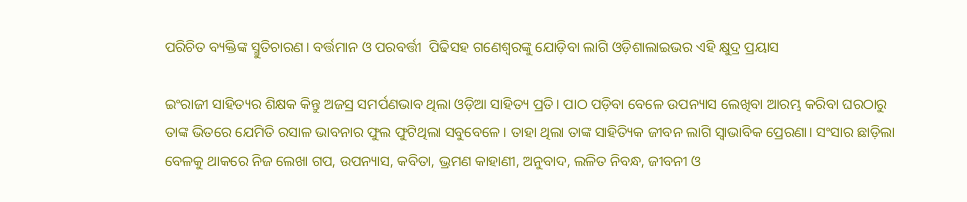ପରିଚିତ ବ୍ୟକ୍ତିଙ୍କ ସ୍ମୁତିଚାରଣ। ବର୍ତ୍ତମାନ ଓ ପରବର୍ତ୍ତୀ  ପିଢିସହ ଗଣେଶ୍ୱରଙ୍କୁ ଯୋଡ଼ିବା ଲାଗି ଓଡ଼ିଶାଲାଇଭର ଏହି କ୍ଷୁଦ୍ର ପ୍ରୟାସ

ଇଂରାଜୀ ସାହିତ୍ୟର ଶିକ୍ଷକ କିନ୍ତୁ ଅଜସ୍ର ସମର୍ପଣଭାବ ଥିଲା ଓଡ଼ିଆ ସାହିତ୍ୟ ପ୍ରତି। ପାଠ ପଡ଼ିବା ବେଳେ ଉପନ୍ୟାସ ଲେଖିବା ଆରମ୍ଭ କରିବା ଘରଠାରୁ ତାଙ୍କ ଭିତରେ ଯେମିତି ରସାଳ ଭାବନାର ଫୁଲ ଫୁଟିଥିଲା ସବୁବେଳେ। ତାହା ଥିଲା ତାଙ୍କ ସାହିତ୍ୟିକ ଜୀବନ ଲାଗି ସ୍ୱାଭାବିକ ପ୍ରେରଣା। ସଂସାର ଛାଡ଼ିଲା ବେଳକୁ ଥାକରେ ନିଜ ଲେଖା ଗପ, ଉପନ୍ୟାସ, କବିତା, ଭ୍ରମଣ କାହାଣୀ, ଅନୁବାଦ, ଲଳିତ ନିବନ୍ଧ, ଜୀବନୀ ଓ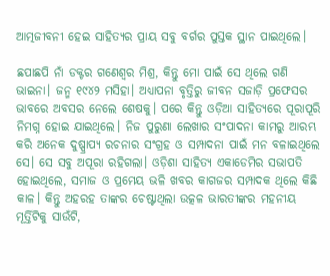ଆତ୍ମଜୀବନୀ ହେଇ ସାହିତ୍ୟର ପ୍ରାୟ ସବୁ ବର୍ଗର ପୁସ୍ତକ ସ୍ଥାନ ପାଇଥିଲେ।

ଛପାଛପି ନାଁ ଡକ୍ଟର ଗଣେଶ୍ୱର ମିଶ୍ର, କିନ୍ତୁ ମୋ ପାଇଁ ସେ ଥିଲେ ଗଣି ଭାଇନା। ଜନ୍ମ ୧୯୪୨ ମସିହା। ଅଧ୍ୟାପନା ବୃତ୍ତିରୁ ଜୀବନ ସଜାଡ଼ି ପ୍ରଫେସର ଭାବରେ ଅବସର ନେଲେ ଶେଷକୁ। ପରେ କିନ୍ତୁ ଓଡ଼ିଆ ସାହିତ୍ୟରେ ପୂରାପୂରି ନିମଗ୍ନ ହୋଇ ଯାଇଥିଲେ। ନିଜ ପୁରୁଣା ଲେଖାର ସଂପାଦନା କାମରୁ ଆରମ୍ଭ କରି ଅନେକ ଦୁଷ୍ପ୍ରାପ୍ୟ ରଚନାର ସଂଗ୍ରହ ଓ ସମ୍ପାଦନା ପାଇଁ ମନ ବଳାଇଥିଲେ ସେ। ସେ ସବୁ ଅପୂରା ରହିଗଲା। ଓଡ଼ିଶା ସାହିତ୍ୟ ଏକାଡେମିର ସଭାପତି ହୋଇଥିଲେ, ସମାଜ ଓ ପ୍ରମେୟ ଭଳି ଖବର କାଗଜର ସମ୍ପାଦକ ଥିଲେ କିଛି କାଳ। କିନ୍ତୁ ଅହରହ ତାଙ୍କର ଚେଷ୍ଟାଥିଲା ଉତ୍କଳ ଭାରତୀଙ୍କର ମହନୀୟ ମୂର୍ତ୍ତିଟିକୁ ସାଉଁଟି,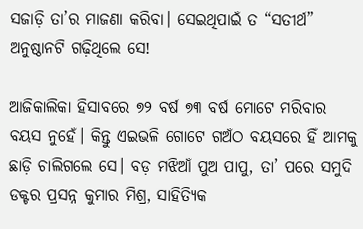ସଜାଡ଼ି ତା’ର ମାଜଣା କରିବା। ସେଇଥିପାଇଁ ତ “ସତୀର୍ଥ” ଅନୁଷ୍ଠାନଟି ଗଢ଼ିଥିଲେ ସେ!

ଆଜିକାଲିକା ହିସାବରେ ୭୨ ବର୍ଷ ୭୩ ବର୍ଷ ମୋଟେ ମରିବାର ବୟସ ନୁହେଁ। କିନ୍ତୁ ଏଇଭଳି ଗୋଟେ ଗଅଁଠ ବୟସରେ ହିଁ ଆମକୁ ଛାଡ଼ି ଚାଲିଗଲେ ସେ। ବଡ଼ ମଝିଆଁ ପୁଅ ପାପୁ, ତା’ ପରେ ସମୁଦି ଡକ୍ଟର ପ୍ରସନ୍ନ କୁମାର ମିଶ୍ର, ସାହିତ୍ୟିକ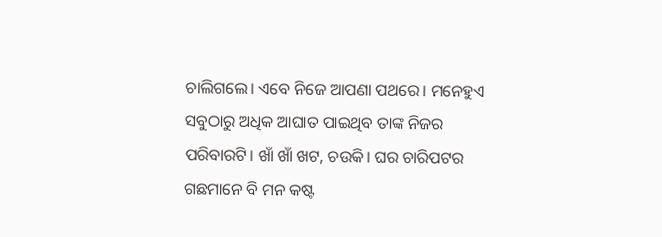ଚାଲିଗଲେ। ଏବେ ନିଜେ ଆପଣା ପଥରେ। ମନେହୁଏ ସବୁଠାରୁ ଅଧିକ ଆଘାତ ପାଇଥିବ ତାଙ୍କ ନିଜର ପରିବାରଟି। ଖାଁ ଖାଁ ଖଟ, ଚଉକି। ଘର ଚାରିପଟର ଗଛମାନେ ବି ମନ କଷ୍ଟ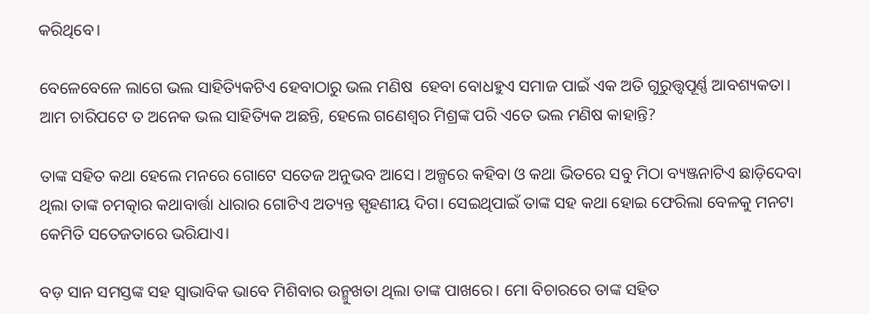କରିଥିବେ।

ବେଳେବେଳେ ଲାଗେ ଭଲ ସାହିତ୍ୟିକଟିଏ ହେବାଠାରୁ ଭଲ ମଣିଷ  ହେବା ବୋଧହୁଏ ସମାଜ ପାଇଁ ଏକ ଅତି ଗୁରୁତ୍ତ୍ୱପୂର୍ଣ୍ଣ ଆବଶ୍ୟକତା। ଆମ ଚାରିପଟେ ତ ଅନେକ ଭଲ ସାହିତ୍ୟିକ ଅଛନ୍ତି, ହେଲେ ଗଣେଶ୍ୱର ମିଶ୍ରଙ୍କ ପରି ଏତେ ଭଲ ମଣିଷ କାହାନ୍ତି?

ତାଙ୍କ ସହିତ କଥା ହେଲେ ମନରେ ଗୋଟେ ସତେଜ ଅନୁଭବ ଆସେ। ଅଳ୍ପରେ କହିବା ଓ କଥା ଭିତରେ ସବୁ ମିଠା ବ୍ୟଞ୍ଜନାଟିଏ ଛାଡ଼ିଦେବା ଥିଲା ତାଙ୍କ ଚମତ୍କାର କଥାବାର୍ତ୍ତା ଧାରାର ଗୋଟିଏ ଅତ୍ୟନ୍ତ ସ୍ପୃହଣୀୟ ଦିଗ। ସେଇଥିପାଇଁ ତାଙ୍କ ସହ କଥା ହୋଇ ଫେରିଲା ବେଳକୁ ମନଟା କେମିତି ସତେଜତାରେ ଭରିଯାଏ।

ବଡ଼ ସାନ ସମସ୍ତଙ୍କ ସହ ସ୍ୱାଭାବିକ ଭାବେ ମିଶିବାର ଉନ୍ମୁଖତା ଥିଲା ତାଙ୍କ ପାଖରେ। ମୋ ବିଚାରରେ ତାଙ୍କ ସହିତ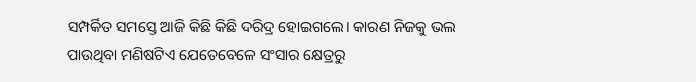ସମ୍ପର୍କିତ ସମସ୍ତେ ଆଜି କିଛି କିଛି ଦରିଦ୍ର ହୋଇଗଲେ। କାରଣ ନିଜକୁ ଭଲ ପାଉଥିବା ମଣିଷଟିଏ ଯେତେବେଳେ ସଂସାର କ୍ଷେତ୍ରରୁ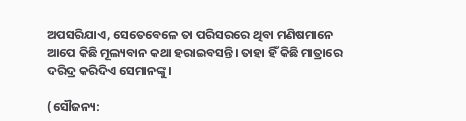ଅପସରିଯାଏ, ସେତେବେଳେ ତା ପରିସରରେ ଥିବା ମଣିଷମାନେ ଆପେ କିଛି ମୂଲ୍ୟବାନ କଥା ହରାଇବସନ୍ତି। ତାହା ହିଁ କିଛି ମାତ୍ରାରେ ଦରିଦ୍ର କରିଦିଏ ସେମାନଙ୍କୁ।

(ସୌଜନ୍ୟ: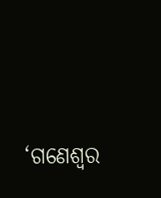‘ଗଣେଶ୍ୱର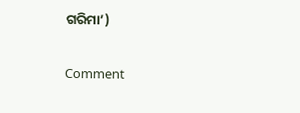ଗରିମା’)

Comment